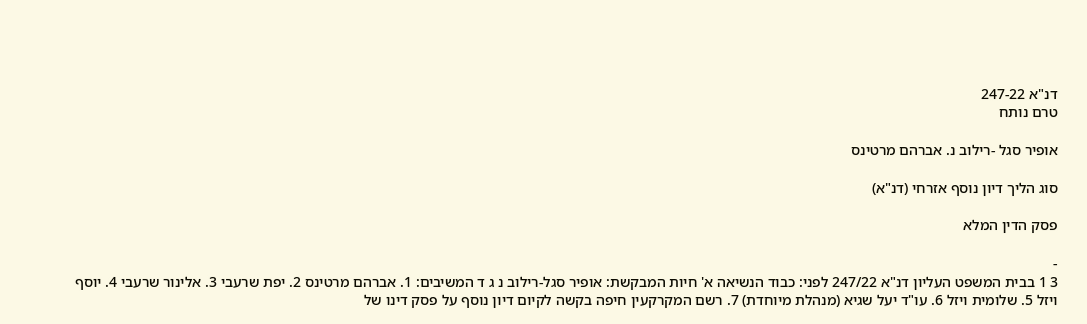דנ"א 247-22
טרם נותח

אופיר סגל -רילוב נ. אברהם מרטינס

סוג הליך דיון נוסף אזרחי (דנ"א)

פסק הדין המלא

-
3 1 בבית המשפט העליון דנ"א 247/22 לפני: כבוד הנשיאה א' חיות המבקשת: אופיר סגל-רילוב נ ג ד המשיבים: 1. אברהם מרטינס 2. יפת שרעבי 3. אלינור שרעבי 4. יוסף ויזל 5. שלומית ויזל 6. עו"ד יעל שגיא (מנהלת מיוחדת) 7. רשם המקרקעין חיפה בקשה לקיום דיון נוסף על פסק דינו של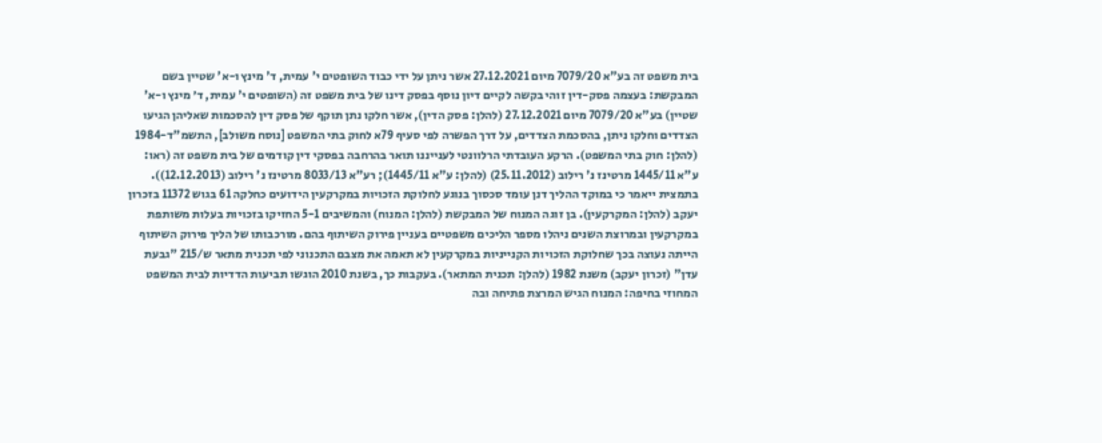בית משפט זה בע"א 7079/20 מיום 27.12.2021 אשר ניתן על ידי כבוד השופטים י' עמית, ד' מינץ ו-א' שטיין בשם המבקשת: בעצמה פסק-דין זוהי בקשה לקיים דיון נוסף בפסק דינו של בית משפט זה (השופטים י' עמית, ד׳ מינץ ו-א' שטיין) בע"א 7079/20 מיום 27.12.2021 (להלן: פסק הדין), אשר חלקו נתן תוקף של פסק דין להסכמות שאליהן הגיעו הצדדים וחלקו ניתן, בהסכמת הצדדים, על דרך הפשרה לפי סעיף 79א לחוק בתי המשפט [נוסח משולב], התשמ"ד-1984 (להלן: חוק בתי המשפט). הרקע העובדתי הרלוונטי לענייננו תואר בהרחבה בפסקי דין קודמים של בית משפט זה (ראו: ע"א 1445/11 מרטינז נ' רילוב (25.11.2012) (להלן: ע"א 1445/11); רע"א 8033/13 מרטינז נ' רילוב (12.12.2013)). בתמצית ייאמר כי במוקד ההליך דנן עומד סכסוך בנוגע לחלוקת הזכויות במקרקעין הידועים כחלקה 61 בגוש 11372 בזכרון יעקב (להלן: המקרקעין). בן זוגה המנוח של המבקשת (להלן: המנוח) והמשיבים 5-1 החזיקו בזכויות בעלות משותפת במקרקעין ובמרוצת השנים ניהלו מספר הליכים משפטיים בעניין פירוק השיתוף בהם. מורכבותו של הליך פירוק השיתוף הייתה נעוצה בכך שחלוקת הזכויות הקנייניות במקרקעין לא תאמה את מצבם התכנוני לפי תכנית מתאר ש/215 "גבעת עדן" (זכרון יעקב) משנת 1982 (להלן: תכנית המתאר). בעקבות כך, בשנת 2010 הוגשו תביעות הדדיות לבית המשפט המחוזי בחיפה: המנוח הגיש המרצת פתיחה ובה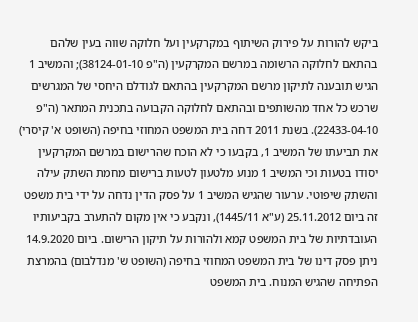ביקש להורות על פירוק השיתוף במקרקעין ועל חלוקה שווה בעין שלהם בהתאם לחלוקה הרשומה במרשם המקרקעין (ה"פ 38124-01-10); והמשיב 1 הגיש תובענה לתיקון מרשם המקרקעין בהתאם לגודלם היחסי של המגרשים שרכש כל אחד מהשותפים ובהתאם לחלוקה הקבועה בתכנית המתאר (ה"פ 22433-04-10). בשנת 2011 דחה בית המשפט המחוזי בחיפה (השופט א' קיסרי) את תביעתו של המשיב 1, בקבעו כי לא הוכח שהרישום במרשם המקרקעין יסודו בטעות וכי המשיב 1 מנוע מלטעון לטעות ברישום מחמת השתק עילה והשתק שיפוטי. ערעור שהגיש המשיב 1 על פסק הדין נדחה על ידי בית משפט זה ביום 25.11.2012 (ע"א 1445/11), ונקבע כי אין מקום להתערב בקביעותיו העובדתיות של בית המשפט קמא ולהורות על תיקון הרישום. ביום 14.9.2020 ניתן פסק דינו של בית המשפט המחוזי בחיפה (השופט ש' מנדלבום) בהמרצת הפתיחה שהגיש המנוח. בית המשפט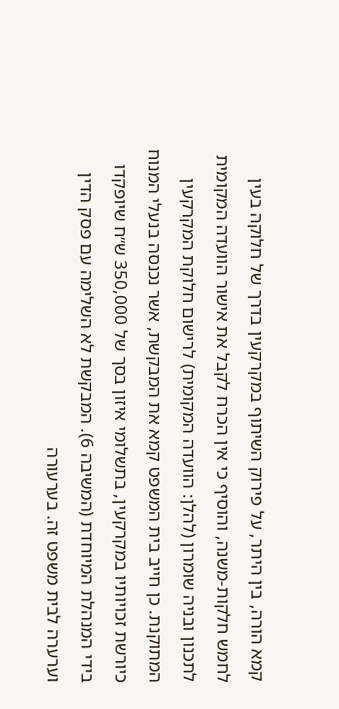קמא הורה, בין היתר, על פירוק השיתוף במקרקעין בדרך של חלוקה בעין לחמש חלקות-משנה, והוסיף כי אין הכרח לקבל את אישור הוועדה המקומית לתכנון ובניה שומרון (להלן: הוועדה המקומית) לרישום חלוקת המקרקעין המתוקנת. כן חייב בית המשפט קמא את המבקשת, אשר נכנסה בנעלי המנוח כיורשת זכויותיו במקרקעין, בתשלומי איזון בסך של 350,000 ש״ח שיופקדו בידי המנהלת המיוחדת (המשיבה 6). המבקשת לא השלימה עם פסק הדין וערערה לבית משפט זה. בערעורה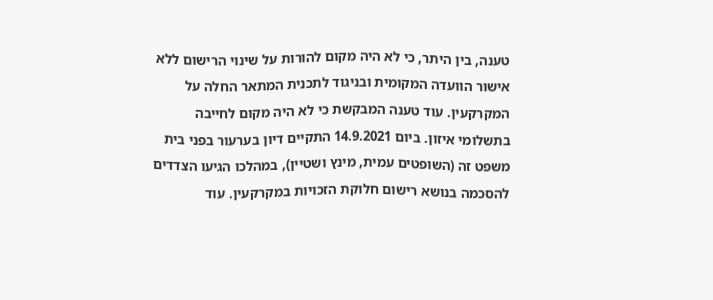טענה, בין היתר, כי לא היה מקום להורות על שינוי הרישום ללא אישור הוועדה המקומית ובניגוד לתכנית המתאר החלה על המקרקעין. עוד טענה המבקשת כי לא היה מקום לחייבה בתשלומי איזון. ביום 14.9.2021 התקיים דיון בערעור בפני בית משפט זה (השופטים עמית, מינץ ושטיין), במהלכו הגיעו הצדדים להסכמה בנושא רישום חלוקת הזכויות במקרקעין. עוד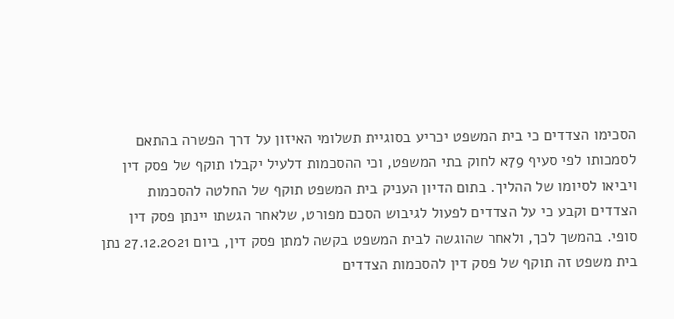הסכימו הצדדים כי בית המשפט יכריע בסוגיית תשלומי האיזון על דרך הפשרה בהתאם לסמכותו לפי סעיף 79א לחוק בתי המשפט, וכי ההסכמות דלעיל יקבלו תוקף של פסק דין ויביאו לסיומו של ההליך. בתום הדיון העניק בית המשפט תוקף של החלטה להסכמות הצדדים וקבע כי על הצדדים לפעול לגיבוש הסכם מפורט, שלאחר הגשתו יינתן פסק דין סופי. בהמשך לכך, ולאחר שהוגשה לבית המשפט בקשה למתן פסק דין, ביום 27.12.2021 נתן בית משפט זה תוקף של פסק דין להסכמות הצדדים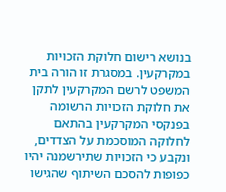בנושא רישום חלוקת הזכויות במקרקעין. במסגרת זו הורה בית המשפט לרשם המקרקעין לתקן את חלוקת הזכויות הרשומה בפנקסי המקרקעין בהתאם לחלוקה המוסכמת על הצדדים, ונקבע כי הזכויות שתירשמנה יהיו כפופות להסכם השיתוף שהגישו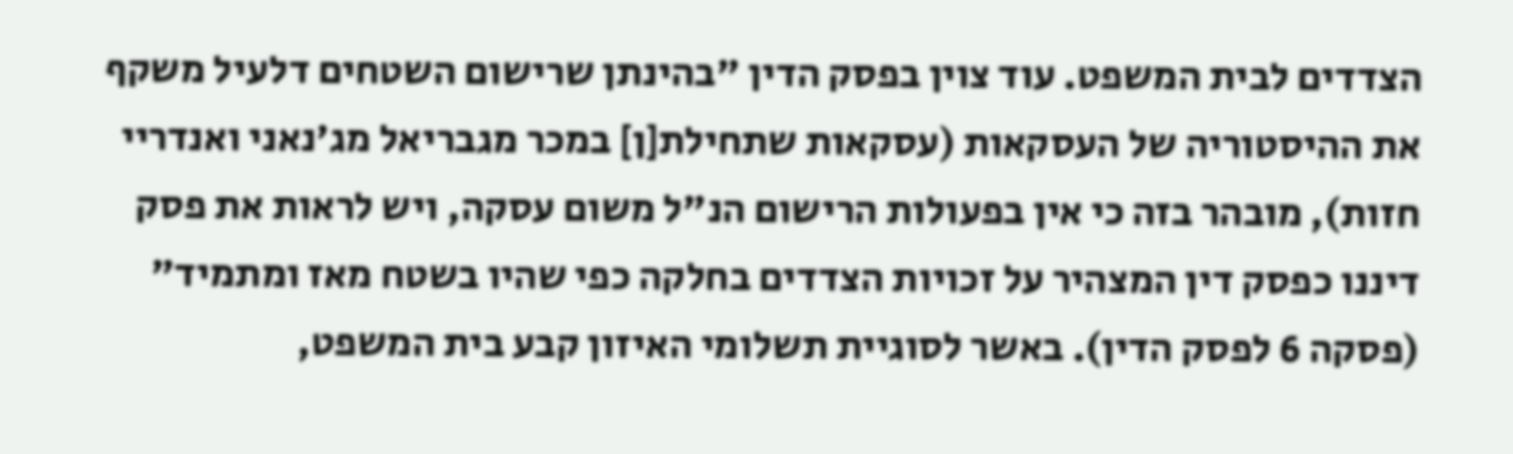הצדדים לבית המשפט. עוד צוין בפסק הדין "בהינתן שרישום השטחים דלעיל משקף את ההיסטוריה של העסקאות (עסקאות שתחילת[ן] במכר מגבריאל מג'נאני ואנדריי חזות), מובהר בזה כי אין בפעולות הרישום הנ"ל משום עסקה, ויש לראות את פסק דיננו כפסק דין המצהיר על זכויות הצדדים בחלקה כפי שהיו בשטח מאז ומתמיד" (פסקה 6 לפסק הדין). באשר לסוגיית תשלומי האיזון קבע בית המשפט,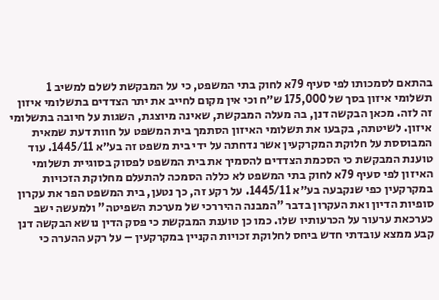בהתאם לסמכותו לפי סעיף 79א לחוק בתי המשפט, כי על המבקשת לשלם למשיב 1 תשלומי איזון בסך של 175,000 ש״ח וכי אין מקום לחייב את יתר הצדדים בתשלומי איזון זה לזה. מכאן הבקשה דנן, בה מעלה המבקשת, שאינה מיוצגת, השגות על חיובה בתשלומי איזון. לשיטתה, בקבעו את תשלומי האיזון הסתמך בית המשפט על חוות דעת שמאית המבוססת על חלוקת המקרקעין אשר נדחתה על ידי בית משפט זה בע״א 1445/11. עוד טוענת המבקשת כי הסכמת הצדדים להסמיך את בית המשפט לפסוק בסוגיית תשלומי האיזון לפי סעיף 79א לחוק בתי המשפט לא כללה הסמכה להתעלם מחלוקת הזכויות במקרקעין כפי שנקבעה בע״א 1445/11. על רקע זה, כך נטען, בית המשפט הפר את עקרון סופיות הדיון ואת העקרון בדבר "המבנה ההיררכי של מערכת השפיטה" ולמעשה ישב כערכאת ערעור על הכרעותיו שלו. כמו כן טוענת המבקשת כי פסק הדין נושא הבקשה דנן קבע ממצא עובדתי חדש ביחס לחלוקת זכויות הקניין במקרקעין – על רקע ההערה כי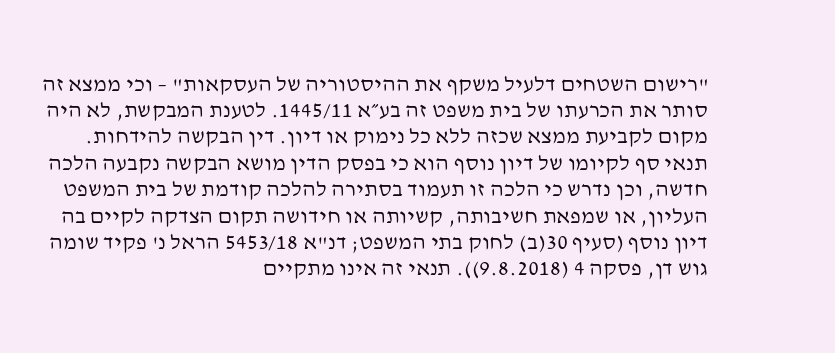"רישום השטחים דלעיל משקף את ההיסטוריה של העסקאות" – וכי ממצא זה סותר את הכרעתו של בית משפט זה בע״א 1445/11. לטענת המבקשת, לא היה מקום לקביעת ממצא שכזה ללא כל נימוק או דיון. דין הבקשה להידחות. תנאי סף לקיומו של דיון נוסף הוא כי בפסק הדין מושא הבקשה נקבעה הלכה חדשה, וכן נדרש כי הלכה זו תעמוד בסתירה להלכה קודמת של בית המשפט העליון, או שמפאת חשיבותה, קשיותה או חידושה תקום הצדקה לקיים בה דיון נוסף (סעיף 30(ב) לחוק בתי המשפט; דנ"א 5453/18 הראל נ' פקיד שומה גוש דן, פסקה 4 (9.8.2018)). תנאי זה אינו מתקיים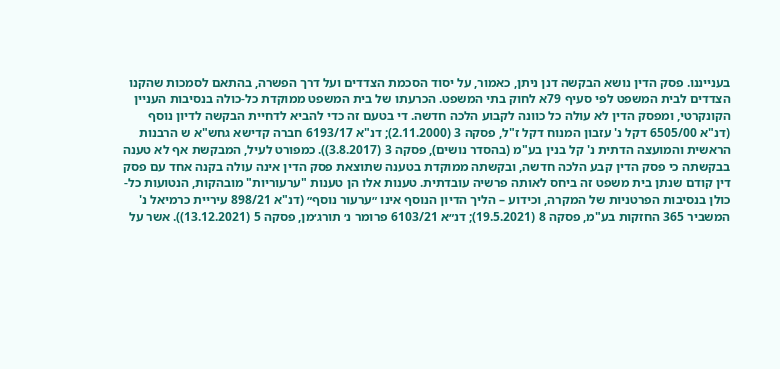בענייננו. פסק הדין נושא הבקשה דנן ניתן, כאמור, על יסוד הסכמת הצדדים ועל דרך הפשרה, בהתאם לסמכות שהקנו הצדדים לבית המשפט לפי סעיף 79א לחוק בתי המשפט. הכרעתו של בית המשפט ממוקדת כל-כולה בנסיבות העניין הקונקרטי, ומפסק הדין לא עולה כל כוונה לקבוע הלכה חדשה. די בטעם זה כדי להביא לדחיית הבקשה לדיון נוסף (דנ"א 6505/00 דקל נ' עזבון המנוח דקל ז"ל, פסקה 3 (2.11.2000); דנ"א 6193/17 חברה קדישא גחש"א ש הרבנות הראשית והמועצה הדתית נ' קל בנין בע"מ (בהסדר נושים), פסקה 3 (3.8.2017)). כמפורט לעיל, המבקשת אף לא טענה בבקשתה כי פסק הדין קבע הלכה חדשה, ובקשתה ממוקדת בטענה שתוצאת פסק הדין אינה עולה בקנה אחד עם פסק דין קודם שנתן בית משפט זה ביחס לאותה פרשיה עובדתית. טענות אלו הן טענות "ערעוריות" מובהקות, הנטועות כל-כולן בנסיבות הפרטניות של המקרה, וכידוע – הליך הדיון הנוסף אינו ״ערעור נוסף״ (דנ"א 898/21 עיריית כרמיאל נ' המשביר 365 החזקות בע"מ, פסקה 8 (19.5.2021); דנ״א 6103/21 פרומר נ׳ תורג׳מן, פסקה 5 (13.12.2021)). אשר על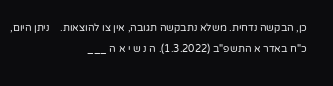כן, הבקשה נדחית. משלא נתבקשה תגובה, אין צו להוצאות.    ניתן היום, כ"ח באדר א התשפ"ב (1.3.2022). ה נ ש י א ה ___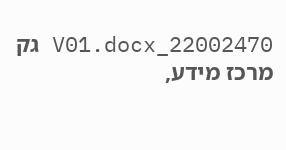22002470_V01.docx גק מרכז מידע,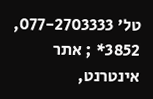טל' 077-2703333, 3852* ; אתר אינטרנט,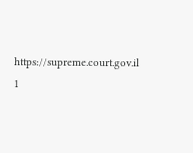https://supreme.court.gov.il 1